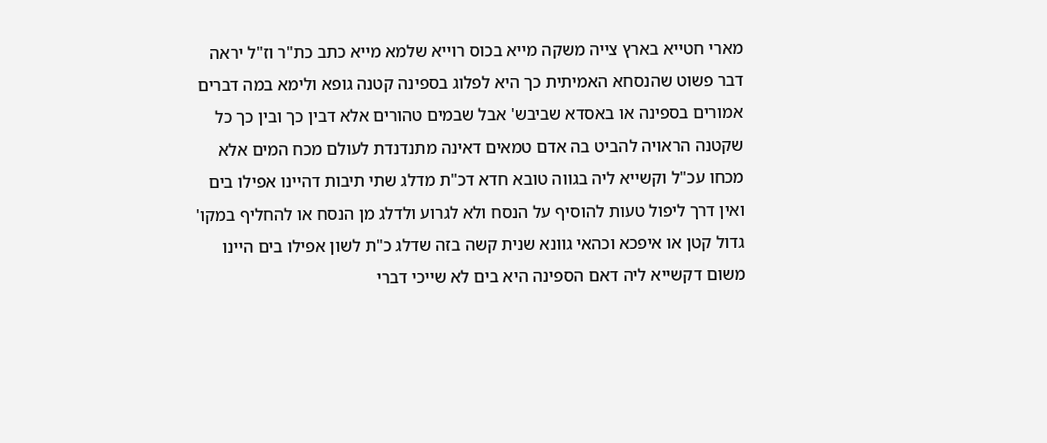מארי חטייא בארץ צייה משקה מייא בכוס רוייא שלמא מייא כתב כת"ר וז"ל יראה דבר פשוט שהנסחא האמיתית כך היא לפלוג בספינה קטנה גופא ולימא במה דברים אמורים בספינה או באסדא שביבש' אבל שבמים טהורים אלא דבין כך ובין כך כל שקטנה הראויה להביט בה אדם טמאים דאינה מתנדנדת לעולם מכח המים אלא מכחו עכ"ל וקשייא ליה בגווה טובא חדא דכ"ת מדלג שתי תיבות דהיינו אפילו בים ואין דרך ליפול טעות להוסיף על הנסח ולא לגרוע ולדלג מן הנסח או להחליף במקו' גדול קטן או איפכא וכהאי גוונא שנית קשה בזה שדלג כ"ת לשון אפילו בים היינו משום דקשייא ליה דאם הספינה היא בים לא שייכי דברי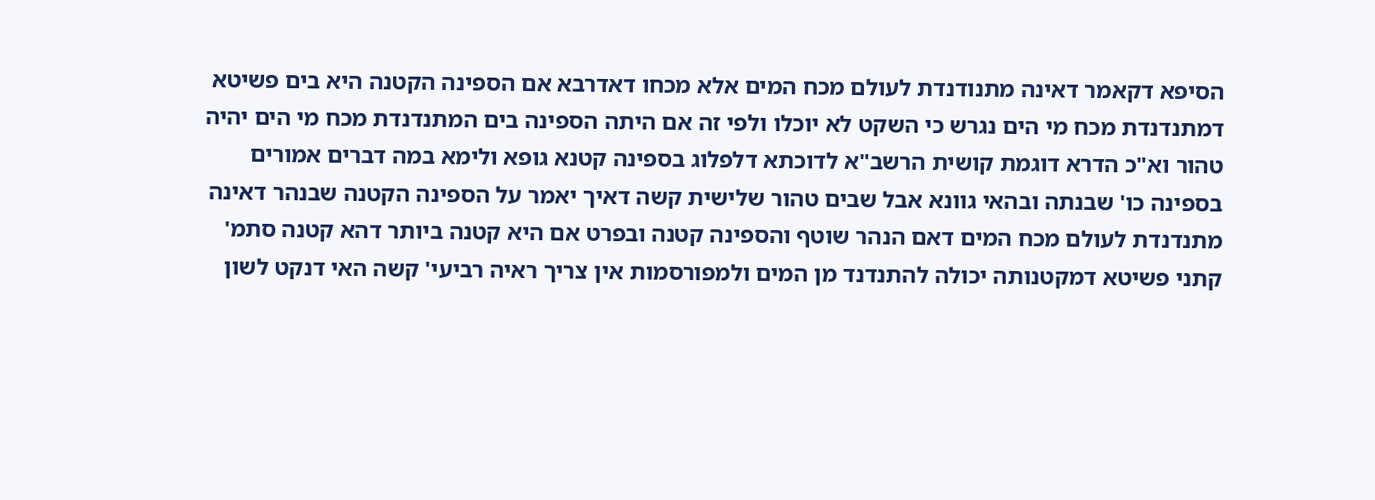הסיפא דקאמר דאינה מתנודנדת לעולם מכח המים אלא מכחו דאדרבא אם הספינה הקטנה היא בים פשיטא דמתנדנדת מכח מי הים נגרש כי השקט לא יוכלו ולפי זה אם היתה הספינה בים המתנדנדת מכח מי הים יהיה טהור וא"כ הדרא דוגמת קושית הרשב"א לדוכתא דלפלוג בספינה קטנא גופא ולימא במה דברים אמורים בספינה כו' שבנתה ובהאי גוונא אבל שבים טהור שלישית קשה דאיך יאמר על הספינה הקטנה שבנהר דאינה מתנדנדת לעולם מכח המים דאם הנהר שוטף והספינה קטנה ובפרט אם היא קטנה ביותר דהא קטנה סתמ' קתני פשיטא דמקטנותה יכולה להתנדנד מן המים ולמפורסמות אין צריך ראיה רביעי' קשה האי דנקט לשון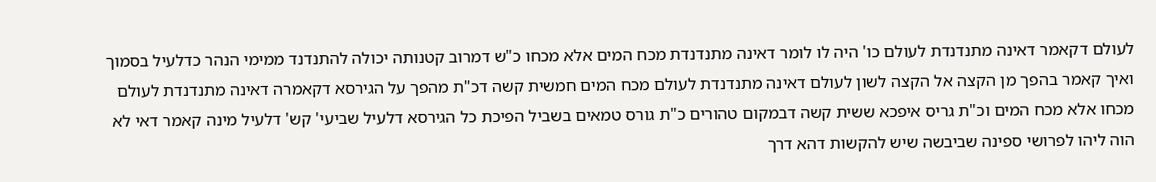לעולם דקאמר דאינה מתנדנדת לעולם כו' היה לו לומר דאינה מתנדנדת מכח המים אלא מכחו כ"ש דמרוב קטנותה יכולה להתנדנד ממימי הנהר כדלעיל בסמוך ואיך קאמר בהפך מן הקצה אל הקצה לשון לעולם דאינה מתנדנדת לעולם מכח המים חמשית קשה דכ"ת מהפך על הגירסא דקאמרה דאינה מתנדנדת לעולם מכחו אלא מכח המים וכ"ת גריס איפכא ששית קשה דבמקום טהורים כ"ת גורס טמאים בשביל הפיכת כל הגירסא דלעיל שביעי' קש' דלעיל מינה קאמר דאי לא הוה ליהו לפרושי ספינה שביבשה שיש להקשות דהא דרך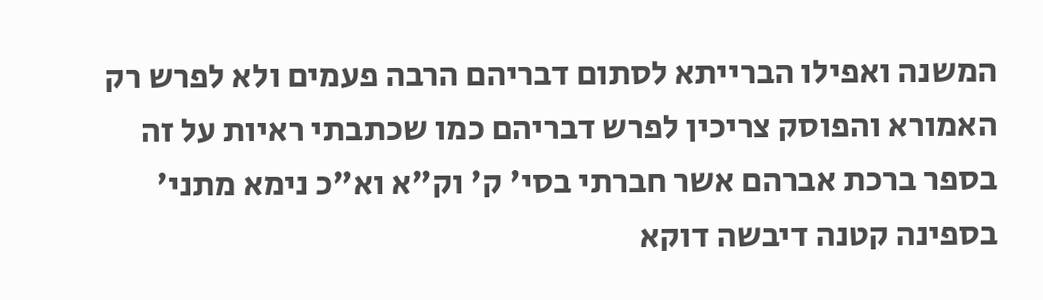המשנה ואפילו הברייתא לסתום דבריהם הרבה פעמים ולא לפרש רק האמורא והפוסק צריכין לפרש דבריהם כמו שכתבתי ראיות על זה בספר ברכת אברהם אשר חברתי בסי' ק' וק"א וא"כ נימא מתני' בספינה קטנה דיבשה דוקא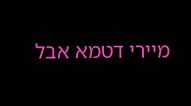מיירי דטמא אבל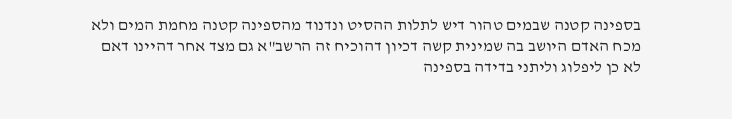בספינה קטנה שבמים טהור דיש לתלות ההסיט ונדנוד מהספינה קטנה מחמת המים ולא מכח האדם היושב בה שמינית קשה דכיון דהוכיח זה הרשב"א גם מצד אחר דהיינו דאם לא כן ליפלוג וליתני בדידה בספינה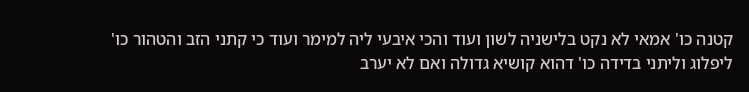קטנה כו' אמאי לא נקט בלישניה לשון ועוד והכי איבעי ליה למימר ועוד כי קתני הזב והטהור כו' ליפלוג וליתני בדידה כו' דהוא קושיא גדולה ואם לא יערב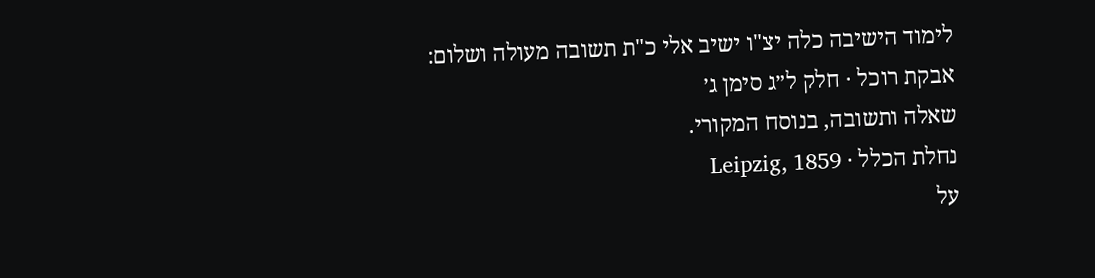לימוד הישיבה כלה יצ"ו ישיב אלי כ"ת תשובה מעולה ושלום:
אבקת רוכל · חלק ל״ג סימן ג׳
שאלה ותשובה, בנוסח המקורי.
נחלת הכלל · Leipzig, 1859
על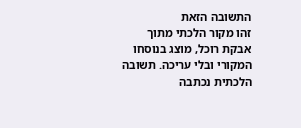התשובה הזאת
זהו מקור הלכתי מתוך אבקת רוכל, מוצג בנוסחו המקורי ובלי עריכה. תשובה הלכתית נכתבה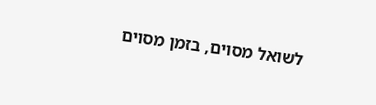לשואל מסוים, בזמן מסוים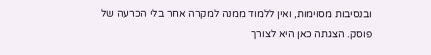ובנסיבות מסוימות, ואין ללמוד ממנה למקרה אחר בלי הכרעה של פוסק. הצגתה כאן היא לצורך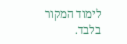לימוד המקור בלבד.